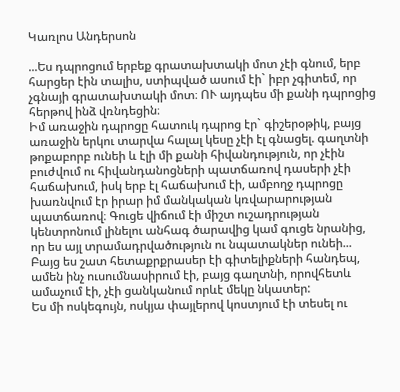Կառլոս Անդերսոն

...Ես դպրոցում երբեք գրատախտակի մոտ չէի գնում, երբ հարցեր էին տալիս, ստիպված ասում էի` իբր չգիտեմ, որ չգնայի գրատախտակի մոտ։ ՈՒ այդպես մի քանի դպրոցից հերթով ինձ վռնդեցին։
Իմ առաջին դպրոցը հատուկ դպրոց էր` գիշերօթիկ, բայց առաջին երկու տարվա հալալ կեսը չէի էլ գնացել. գաղտնի թոքաբորբ ունեի և էլի մի քանի հիվանդություն, որ չէին բուժվում ու հիվանդանոցների պատճառով դասերի չէի հաճախում, իսկ երբ էլ հաճախում էի, ամբողջ դպրոցը խառնվում էր իրար իմ մանկական կռվարարության պատճառով։ Գուցե վիճում էի միշտ ուշադրության կենտրոնում լինելու անհագ ծարավից կամ գուցե նրանից, որ ես այլ տրամադրվածություն ու նպատակներ ունեի...
Բայց ես շատ հետաքրքրասեր էի գիտելիքների հանդեպ, ամեն ինչ ուսումնասիրում էի, բայց գաղտնի, որովհետև ամաչում էի, չէի ցանկանում որևէ մեկը նկատեր:
Ես մի ոսկեգույն, ոսկյա փայլերով կոստյում էի տեսել ու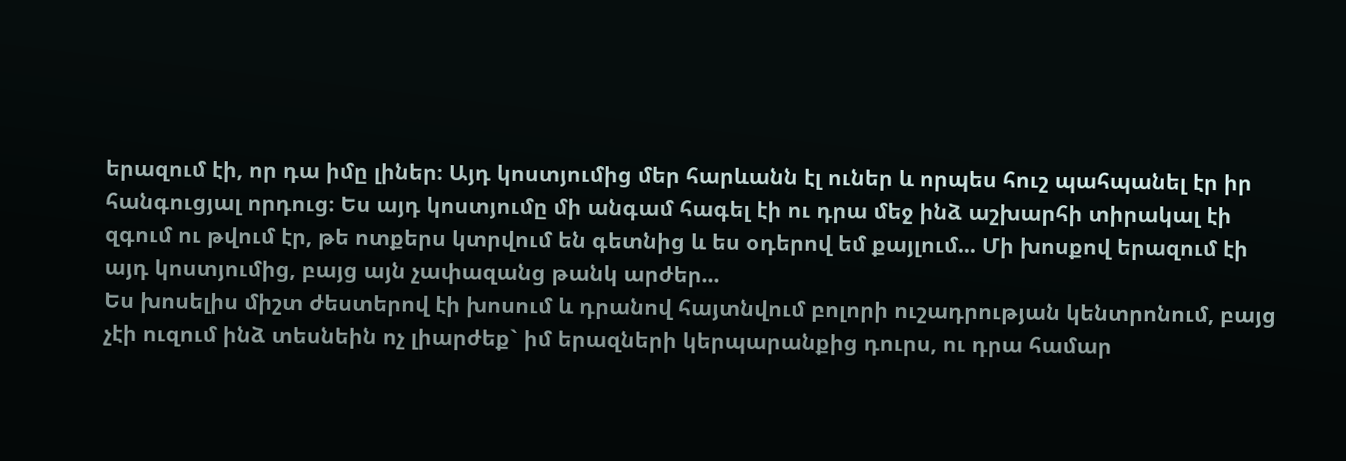երազում էի, որ դա իմը լիներ։ Այդ կոստյումից մեր հարևանն էլ ուներ և որպես հուշ պահպանել էր իր հանգուցյալ որդուց։ Ես այդ կոստյումը մի անգամ հագել էի ու դրա մեջ ինձ աշխարհի տիրակալ էի զգում ու թվում էր, թե ոտքերս կտրվում են գետնից և ես օդերով եմ քայլում... Մի խոսքով երազում էի այդ կոստյումից, բայց այն չափազանց թանկ արժեր...
Ես խոսելիս միշտ ժեստերով էի խոսում և դրանով հայտնվում բոլորի ուշադրության կենտրոնում, բայց չէի ուզում ինձ տեսնեին ոչ լիարժեք` իմ երազների կերպարանքից դուրս, ու դրա համար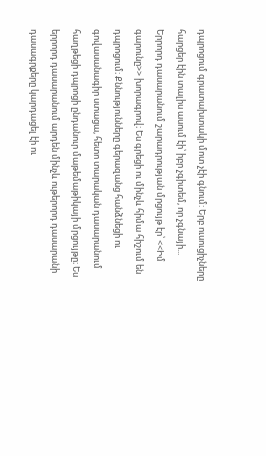դպրոցում գրատախտակի մոտ չէի գնում: Երբ ուսուցիչները հարցեր էին տալիս ասում էի՝ իբր չգիտեմ, որ չգնայի...
Երրորդ դասարանում շարադրության մրցույթ էր՝ <<Իմ գարունը>> խորագրով։ Ես գրեցի ու մինչև հիմա հիշում են դպրոցում։ Քննությունները գերազանց հանձնեցի ու գովասանագիր ստացա, հետո տարական դասարանում հաղթեցի դպրոցի ընդանուր մաթեմաթիկայի մրցույթը։ Ես երրորդ դասարանում արդեն մինչև ութերորդ դասարանի դասագրքերը կարդացել էի ու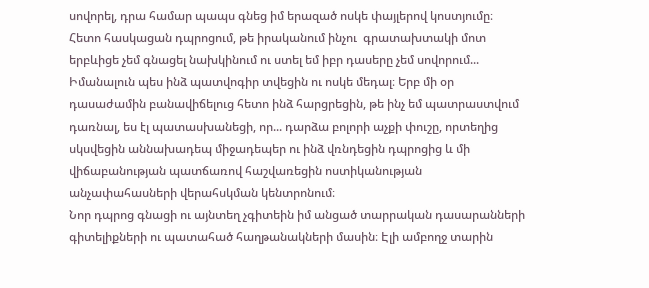սովորել, դրա համար պապս գնեց իմ երազած ոսկե փայլերով կոստյումը։ Հետո հասկացան դպրոցում, թե իրականում ինչու  գրատախտակի մոտ երբևիցե չեմ գնացել նախկինում ու ստել եմ իբր դասերը չեմ սովորում... Իմանալուն պես ինձ պատվոգիր տվեցին ու ոսկե մեդալ։ Երբ մի օր դասաժամին բանավիճելուց հետո ինձ հարցրեցին, թե ինչ եմ պատրաստվում դառնալ, ես էլ պատասխանեցի, որ... դարձա բոլորի աչքի փուշը, որտեղից սկսվեցին աննախադեպ միջադեպեր ու ինձ վռնդեցին դպրոցից և մի վիճաբանության պատճառով հաշվառեցին ոստիկանության անչափահասների վերահսկման կենտրոնում։
Նոր դպրոց գնացի ու այնտեղ չգիտեին իմ անցած տարրական դասարանների գիտելիքների ու պատահած հաղթանակների մասին։ Էլի ամբողջ տարին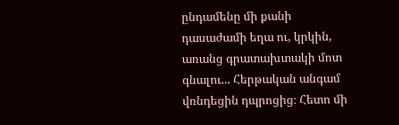ընդամենը մի քանի դասաժամի եղա ու, կրկին, առանց գրատախտակի մոտ գնալու... Հերթական անգամ վռնդեցին դպրոցից։ Հետո մի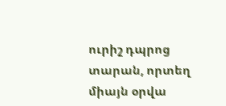ուրիշ դպրոց տարան, որտեղ միայն օրվա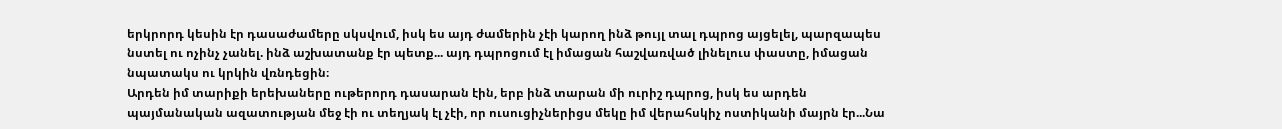երկրորդ կեսին էր դասաժամերը սկսվում, իսկ ես այդ ժամերին չէի կարող ինձ թույլ տալ դպրոց այցելել, պարզապես նստել ու ոչինչ չանել. ինձ աշխատանք էր պետք... այդ դպրոցում էլ իմացան հաշվառված լինելուս փաստը, իմացան նպատակս ու կրկին վռնդեցին։
Արդեն իմ տարիքի երեխաները ութերորդ դասարան էին, երբ ինձ տարան մի ուրիշ դպրոց, իսկ ես արդեն պայմանական ազատության մեջ էի ու տեղյակ էլ չէի, որ ուսուցիչներիցս մեկը իմ վերահսկիչ ոստիկանի մայրն էր...Նա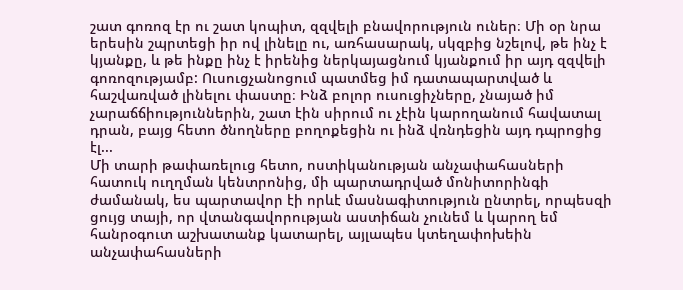շատ գոռոզ էր ու շատ կոպիտ, զզվելի բնավորություն ուներ։ Մի օր նրա երեսին շպրտեցի իր ով լինելը ու, առհասարակ, սկզբից նշելով, թե ինչ է կյանքը, և թե ինքը ինչ է իրենից ներկայացնում կյանքում իր այդ զզվելի գոռոզությամբ: Ուսուցչանոցում պատմեց իմ դատապարտված և հաշվառված լինելու փաստը։ Ինձ բոլոր ուսուցիչները, չնայած իմ չարաճճիություններին, շատ էին սիրում ու չէին կարողանում հավատալ դրան, բայց հետո ծնողները բողոքեցին ու ինձ վռնդեցին այդ դպրոցից էլ...
Մի տարի թափառելուց հետո, ոստիկանության անչափահասների հատուկ ուղղման կենտրոնից, մի պարտադրված մոնիտորինգի ժամանակ, ես պարտավոր էի որևէ մասնագիտություն ընտրել, որպեսզի ցույց տայի, որ վտանգավորության աստիճան չունեմ և կարող եմ հանրօգուտ աշխատանք կատարել, այլապես կտեղափոխեին անչափահասների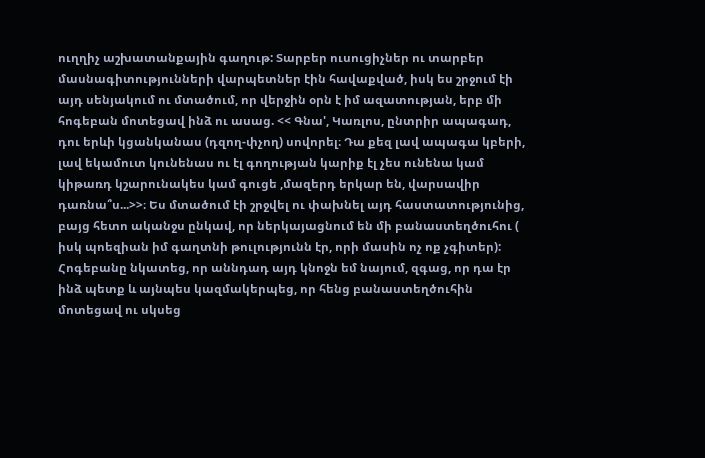ուղղիչ աշխատանքային գաղութ: Տարբեր ուսուցիչներ ու տարբեր մասնագիտությունների վարպետներ էին հավաքված, իսկ ես շրջում էի այդ սենյակում ու մտածում, որ վերջին օրն է իմ ազատության, երբ մի հոգեբան մոտեցավ ինձ ու ասաց. << Գնա', Կառլոս, ընտրիր ապագադ, դու երևի կցանկանաս (դզող-փչող) սովորել։ Դա քեզ լավ ապագա կբերի, լավ եկամուտ կունենաս ու էլ գողության կարիք էլ չես ունենա կամ կիթառդ կշարունակես կամ գուցե ,մազերդ երկար են, վարսավիր դառնա՞ս...>>։ Ես մտածում էի շրջվել ու փախնել այդ հաստատությունից, բայց հետո ականջս ընկավ, որ ներկայացնում են մի բանաստեղծուհու ( իսկ պոեզիան իմ գաղտնի թուլությունն էր, որի մասին ոչ ոք չգիտեր): Հոգեբանը նկատեց, որ աննդադ այդ կնոջն եմ նայում, զգաց, որ դա էր ինձ պետք և այնպես կազմակերպեց, որ հենց բանաստեղծուհին մոտեցավ ու սկսեց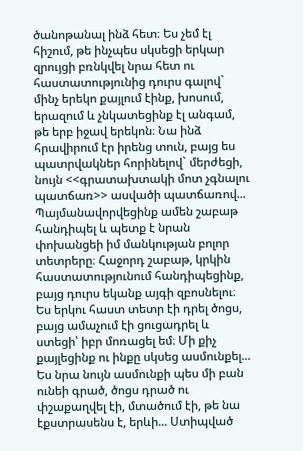ծանոթանալ ինձ հետ։ Ես չեմ էլ հիշում, թե ինչպես սկսեցի երկար զրույցի բռնկվել նրա հետ ու հաստատությունից դուրս գալով` մինչ երեկո քայլում էինք, խոսում, երազում և չնկատեցինք էլ անգամ, թե երբ իջավ երեկոն։ Նա ինձ հրավիրում էր իրենց տուն, բայց ես պատրվակներ հորինելով` մերժեցի, նույն <<գրատախտակի մոտ չգնալու պատճառ>> ասվածի պատճառով... Պայմանավորվեցինք ամեն շաբաթ հանդիպել և պետք է նրան փոխանցեի իմ մանկության բոլոր տետրերը։ Հաջորդ շաբաթ, կրկին հաստատությունում հանդիպեցինք, բայց դուրս եկանք այգի զբոսնելու։ Ես երկու հաստ տետր էի դրել ծոցս, բայց ամաչում էի ցուցադրել և ստեցի՝ իբր մոռացել եմ։ Մի քիչ քայլեցինք ու ինքը սկսեց ասմունքել... Ես նրա նույն ասմունքի պես մի բան ունեի գրած, ծոցս դրած ու փշաքաղվել էի, մտածում էի, թե նա էքստրասենս է, երևի... Ստիպված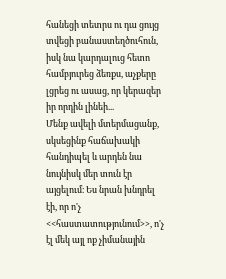հանեցի տետրս ու դա ցույց տվեցի բանաստեղծուհուն, իսկ նա կարդալուց հետո համբյուրեց ձեռքս, աչքերը լցրեց ու ասաց, որ կերազեր իր որդին լինեի...
Մենք ավելի մտերմացանք, սկսեցինք հաճախակի հանդիպել և արդեն նա նույնիսկ մեր տուն էր այցելում։ Ես նրան խնդրել էի, որ ո'չ <<հաստատությունում>>, ո'չ էլ մեկ այլ ոք չիմանային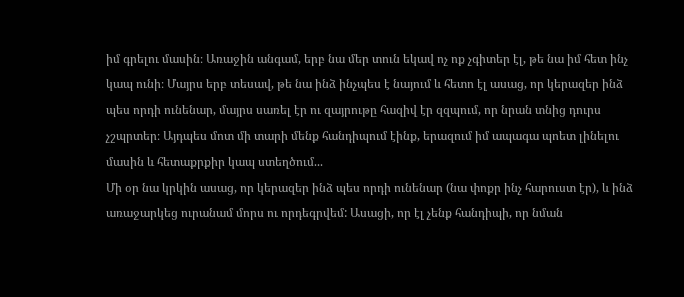իմ գրելու մասին։ Առաջին անգամ, երբ նա մեր տուն եկավ ոչ ոք չգիտեր էլ, թե նա իմ հետ ինչ կապ ունի։ Մայրս երբ տեսավ, թե նա ինձ ինչպես է նայում և հետո էլ ասաց, որ կերազեր ինձ պես որդի ունենար, մայրս սառել էր ու զայրութը հազիվ էր զզպում, որ նրան տնից դուրս չշպրտեր։ Այդպես մոտ մի տարի մենք հանդիպում էինք, երազում իմ ապագա պոետ լինելու մասին և հետաքրքիր կապ ստեղծում...
Մի օր նա կրկին ասաց, որ կերազեր ինձ պես որդի ունենար (նա փոքր ինչ հարուստ էր), և ինձ առաջարկեց ուրանամ մորս ու որդեգրվեմ: Ասացի, որ էլ չենք հանդիպի, որ նման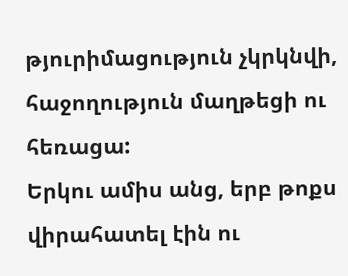թյուրիմացություն չկրկնվի, հաջողություն մաղթեցի ու հեռացա:
Երկու ամիս անց, երբ թոքս վիրահատել էին ու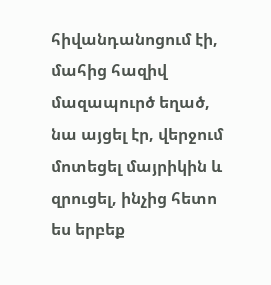հիվանդանոցում էի, մահից հազիվ մազապուրծ եղած, նա այցել էր, վերջում մոտեցել մայրիկին և զրուցել, ինչից հետո ես երբեք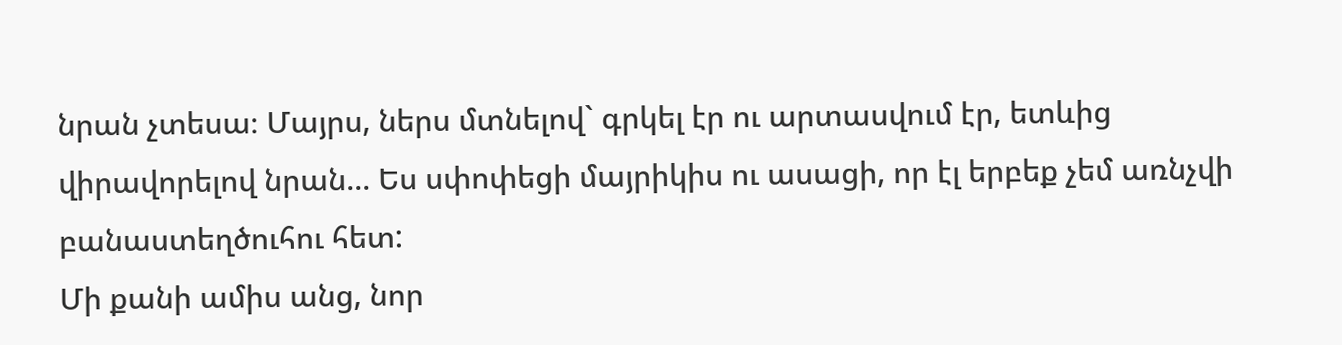նրան չտեսա։ Մայրս, ներս մտնելով` գրկել էր ու արտասվում էր, ետևից վիրավորելով նրան... Ես սփոփեցի մայրիկիս ու ասացի, որ էլ երբեք չեմ առնչվի բանաստեղծուհու հետ:
Մի քանի ամիս անց, նոր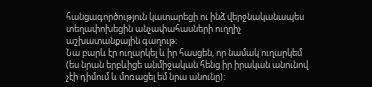հանցագործություն կատարեցի ու ինձ վերջնականապես տեղափոխեցին անչափահասների ուղղիչ աշխատանքային գաղութ։
Նա բարև էր ուղարկել և իր հասցեն, որ նամակ ուղարկեմ (ես նրան երբևիցե անմիջական հենց իր իրական անունով չէի դիմում և մոռացել եմ նրա անունը):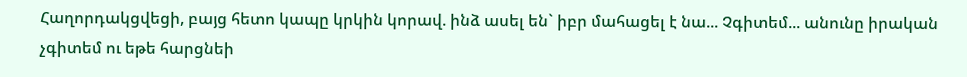Հաղորդակցվեցի, բայց հետո կապը կրկին կորավ. ինձ ասել են` իբր մահացել է նա... Չգիտեմ... անունը իրական չգիտեմ ու եթե հարցնեի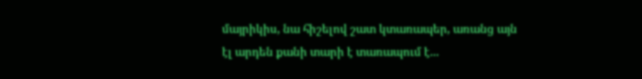մայրիկիս, նա հիշելով շատ կտառապեր, առանց այն էլ արդեն քանի տարի է տառապում է...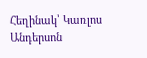Հեղինակ՝ Կառլոս Անդերսոն